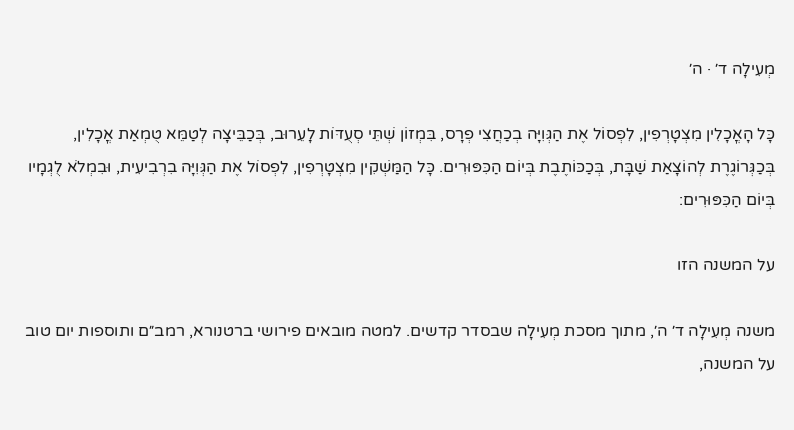מְעִילָה ד׳ · ה׳

כָּל הָאֳכָלִין מִצְטָרְפִין, לִפְסוֹל אֶת הַגְּוִיָּה בְכַחֲצִי פְרָס, בִּמְזוֹן שְׁתֵּי סְעֻדּוֹת לָעֵרוּב, בְּכַבֵּיצָה לְטַמֵּא טֻמְאַת אֳכָלִין, בְּכַגְּרוֹגֶרֶת לְהוֹצָאַת שַׁבָּת, בְּכַכּוֹתֶבֶת בְּיוֹם הַכִּפּוּרִים. כָּל הַמַּשְׁקִין מִצְטָרְפִין, לִפְסוֹל אֶת הַגְּוִיָּה בִרְבִיעִית, וּבִמְלֹא לֻגְמָיו בְּיוֹם הַכִּפּוּרִים:

על המשנה הזו

משנה מְעִילָה ד׳ ה׳, מתוך מסכת מְעִילָה שבסדר קדשים. למטה מובאים פירושי ברטנורא, רמב״ם ותוספות יום טוב על המשנה,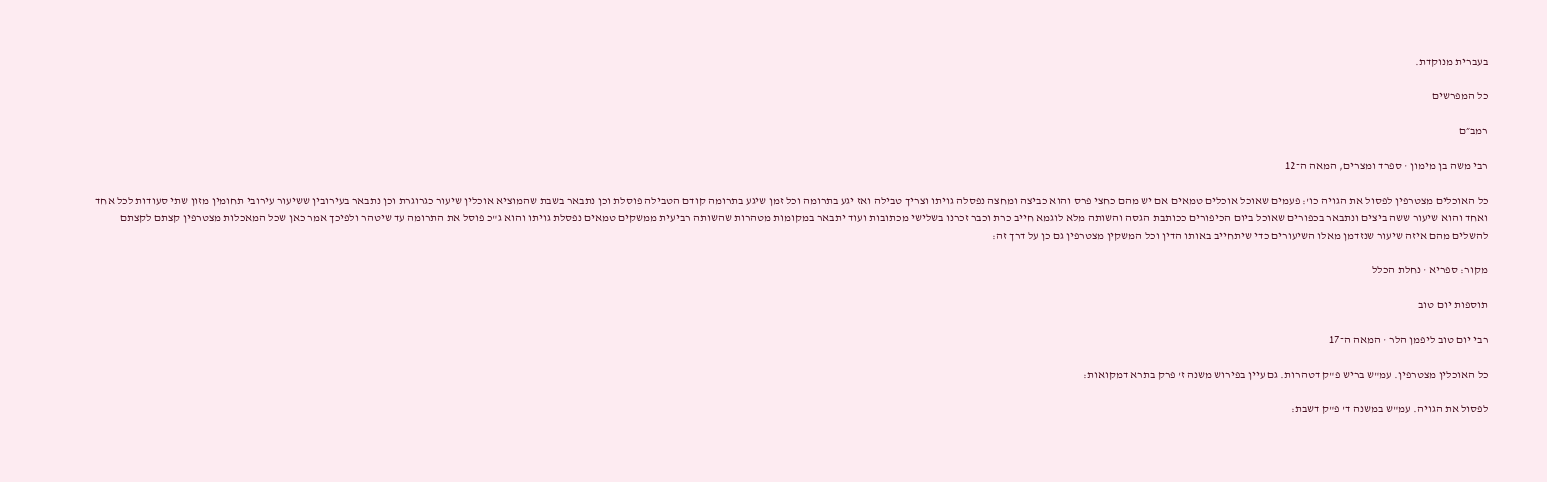בעברית מנוקדת.

כל המפרשים

רמב״ם

רבי משה בן מימון · ספרד ומצרים, המאה ה־12

כל האוכלים מצטרפין לפסול את הגויה כו': פעמים שאוכל אוכלים טמאים אם יש מהם כחצי פרס והוא כביצה ומחצה נפסלה גויתו וצריך טבילה ואז יגע בתרומה וכל זמן שיגע בתרומה קודם הטבילה פוסלת וכן נתבאר בשבת שהמוציא אוכלין שיעור כגרוגרת וכן נתבאר בעירובין ששיעור עירובי תחומין מזון שתי סעודות לכל אחד ואחד והוא שיעור ששה ביצים ונתבאר בכפורים שאוכל ביום הכיפורים ככותבת הגסה והשותה מלא לוגמא חייב כרת וכבר זכרנו בשלישי מכתובות ועוד יתבאר במקומות מטהרות שהשותה רביעית ממשקים טמאים נפסלת גויתו והוא ג"כ פוסל את התרומה עד שיטהר ולפיכך אמר כאן שכל המאכלות מצטרפין קצתם לקצתם להשלים מהם איזה שיעור שנזדמן מאלו השיעורים כדי שיתחייב באותו הדין וכל המשקין מצטרפין גם כן על דרך זה:

מקור: ספריא · נחלת הכלל

תוספות יום טוב

רבי יום טוב ליפמן הלר · המאה ה־17

כל האוכלין מצטרפין. עמ"ש בריש פ"ק דטהרות. גם עיין בפירוש משנה ז' פרק בתרא דמקואות:

לפסול את הגויה. עמ"ש במשנה ד' פ"ק דשבת: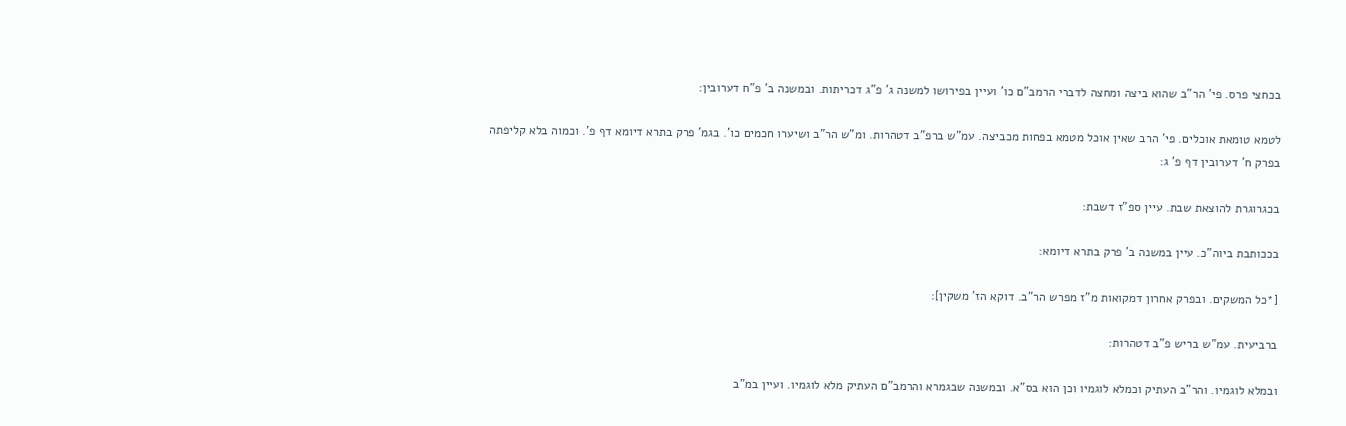בכחצי פרס. פי' הר"ב שהוא ביצה ומחצה לדברי הרמב"ם כו' ועיין בפירושו למשנה ג' פ"ג דכריתות. ובמשנה ב' פ"ח דערובין:

לטמא טומאת אוכלים. פי' הרב שאין אוכל מטמא בפחות מכביצה. עמ"ש ברפ"ב דטהרות. ומ"ש הר"ב ושיערו חכמים כו'. בגמ' פרק בתרא דיומא דף פ'. וכמוה בלא קליפתה בפרק ח' דערובין דף פ' ג:

בכגרוגרת להוצאת שבת. עיין ספ"ז דשבת:

בככותבת ביוה"כ. עיין במשנה ב' פרק בתרא דיומא:

[*כל המשקים. ובפרק אחרון דמקואות מ"ז מפרש הר"ב. דוקא הז' משקין]:

ברביעית. עמ"ש בריש פ"ב דטהרות:

ובמלא לוגמיו. והר"ב העתיק וכמלא לוגמיו וכן הוא בס"א. ובמשנה שבגמרא והרמב"ם העתיק מלא לוגמיו. ועיין במ"ב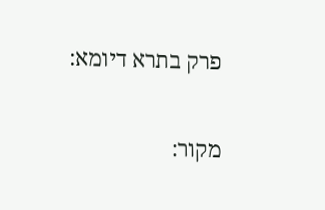פרק בתרא דיומא:

מקור: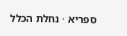ספריא · נחלת הכלל